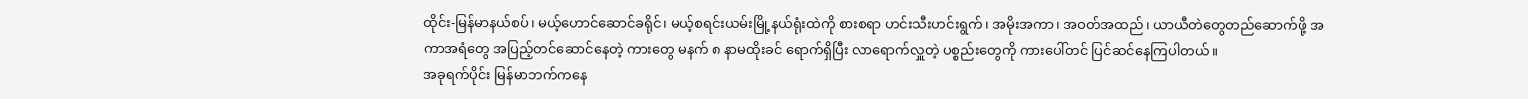ထိုင်း-မြန်မာနယ်စပ်၊ မယ့်ဟောင်ဆောင်ခရိုင်၊ မယ့်စရင်းယမ်းမြို့နယ်ရုံးထဲကို စားစရာ ဟင်းသီးဟင်းရွက်၊ အမိုးအကာ၊ အဝတ်အထည်၊ ယာယီတဲတွေတည်ဆောက်ဖို့ အကာအရံတွေ အပြည့်တင်ဆောင်နေတဲ့ ကားတွေ မနက် ၈ နာမထိုးခင် ရောက်ရှိပြီး လာရောက်လှူတဲ့ ပစ္စည်းတွေကို ကားပေါ်တင် ပြင်ဆင်နေကြပါတယ်။
အခုရက်ပိုင်း မြန်မာဘက်ကနေ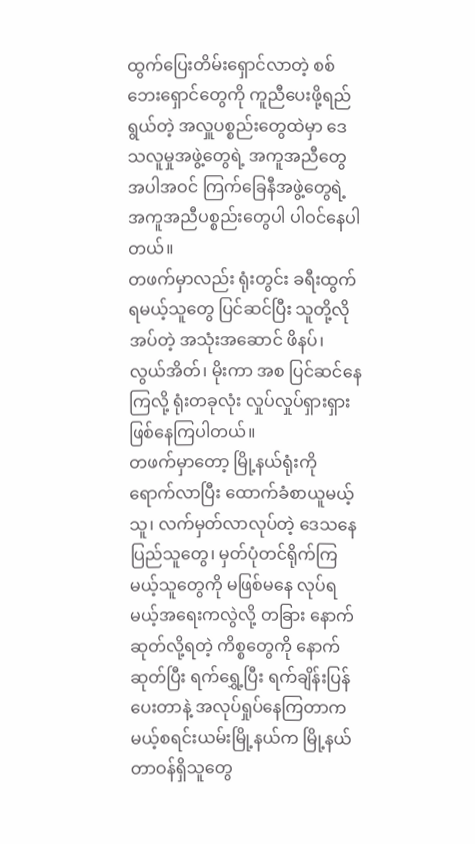ထွက်ပြေးတိမ်းရှောင်လာတဲ့ စစ်ဘေးရှောင်တွေကို ကူညီပေးဖို့ရည်ရွယ်တဲ့ အလှူပစ္စည်းတွေထဲမှာ ဒေသလူမှုအဖွဲ့တွေရဲ့ အကူအညီတွေ အပါအဝင် ကြက်ခြေနီအဖွဲ့တွေရဲ့ အကူအညီပစ္စည်းတွေပါ ပါဝင်နေပါတယ်။
တဖက်မှာလည်း ရုံးတွင်း ခရီးထွက်ရမယ့်သူတွေ ပြင်ဆင်ပြီး သူတို့လိုအပ်တဲ့ အသုံးအဆောင် ဖိနပ်၊ လွယ်အိတ်၊ မိုးကာ အစ ပြင်ဆင်နေကြလို့ ရုံးတခုလုံး လှုပ်လှုပ်ရှားရှား ဖြစ်နေကြပါတယ်။
တဖက်မှာတော့ မြို့နယ်ရုံးကို ရောက်လာပြီး ထောက်ခံစာယူမယ့်သူ၊ လက်မှတ်လာလုပ်တဲ့ ဒေသနေ ပြည်သူတွေ၊ မှတ်ပုံတင်ရိုက်ကြမယ့်သူတွေကို မဖြစ်မနေ လုပ်ရမယ့်အရေးကလွဲလို့ တခြား နောက်ဆုတ်လို့ရတဲ့ ကိစ္စတွေကို နောက်ဆုတ်ပြီး ရက်ရွှေ့ပြီး ရက်ချိန်းပြန်ပေးတာနဲ့ အလုပ်ရှုပ်နေကြတာက မယ့်စရင်းယမ်းမြို့နယ်က မြို့နယ်တာဝန်ရှိသူတွေ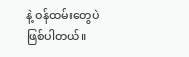နဲ့ ဝန်ထမ်းတွေပဲ ဖြစ်ပါတယ်။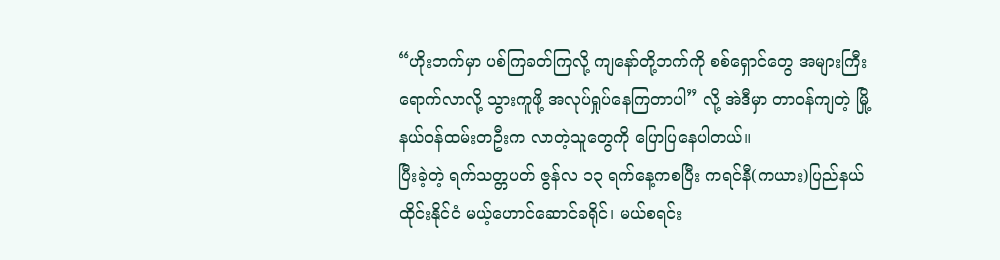“ဟိုးဘက်မှာ ပစ်ကြခတ်ကြလို့ ကျနော်တို့ဘက်ကို စစ်ရှောင်တွေ အများကြီးရောက်လာလို့ သွားကူဖို့ အလုပ်ရှုပ်နေကြတာပါ” လို့ အဲဒီမှာ တာဝန်ကျတဲ့ မြို့နယ်ဝန်ထမ်းတဦးက လာတဲ့သူတွေကို ပြောပြနေပါတယ်။
ပြီးခဲ့တဲ့ ရက်သတ္တပတ် ဇွန်လ ၁၃ ရက်နေ့ကစပြီး ကရင်နီ(ကယား)ပြည်နယ် ထိုင်းနိုင်ငံ မယ့်ဟောင်ဆောင်ခရိုင်၊ မယ်စရင်း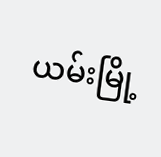ယမ်းမြို့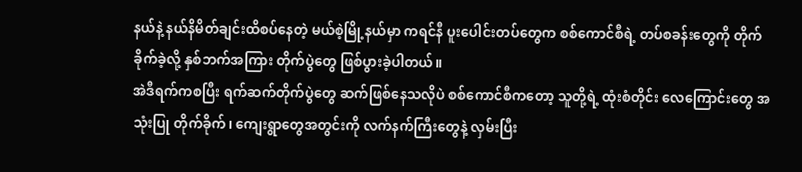နယ်နဲ့ နယ်နိမိတ်ချင်းထိစပ်နေတဲ့ မယ်စဲ့မြို့နယ်မှာ ကရင်နီ ပူးပေါင်းတပ်တွေက စစ်ကောင်စီရဲ့ တပ်စခန်းတွေကို တိုက်ခိုက်ခဲ့လို့ နှစ်ဘက်အကြား တိုက်ပွဲတွေ ဖြစ်ပွားခဲ့ပါတယ်။
အဲဒီရက်ကစပြီး ရက်ဆက်တိုက်ပွဲတွေ ဆက်ဖြစ်နေသလိုပဲ စစ်ကောင်စီကတော့ သူတို့ရဲ့ ထုံးစံတိုင်း လေကြောင်းတွေ အသုံးပြု တိုက်ခိုက်၊ ကျေးရွာတွေအတွင်းကို လက်နက်ကြီးတွေနဲ့ လှမ်းပြီး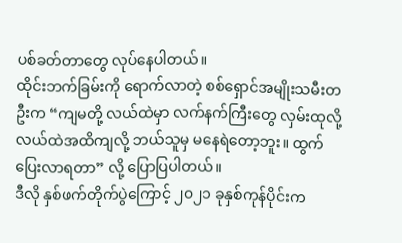ပစ်ခတ်တာတွေ လုပ်နေပါတယ်။
ထိုင်းဘက်ခြမ်းကို ရောက်လာတဲ့ စစ်ရှောင်အမျိုးသမီးတဦးက “ကျမတို့ လယ်ထဲမှာ လက်နက်ကြီးတွေ လှမ်းထုလို့ လယ်ထဲအထိကျလို့ ဘယ်သူမှ မနေရဲတော့ဘူး။ ထွက်ပြေးလာရတာ” လို့ ပြောပြပါတယ်။
ဒီလို နှစ်ဖက်တိုက်ပွဲကြောင့် ၂၀၂၁ ခုနှစ်ကုန်ပိုင်းက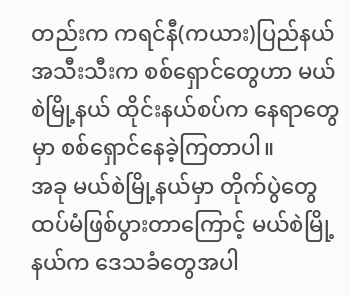တည်းက ကရင်နီ(ကယား)ပြည်နယ်အသီးသီးက စစ်ရှောင်တွေဟာ မယ်စဲမြို့နယ် ထိုင်းနယ်စပ်က နေရာတွေမှာ စစ်ရှောင်နေခဲ့ကြတာပါ။
အခု မယ်စဲမြို့နယ်မှာ တိုက်ပွဲတွေ ထပ်မံဖြစ်ပွားတာကြောင့် မယ်စဲမြို့နယ်က ဒေသခံတွေအပါ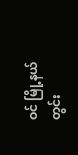ဝင် မြို့နယ်တွင်း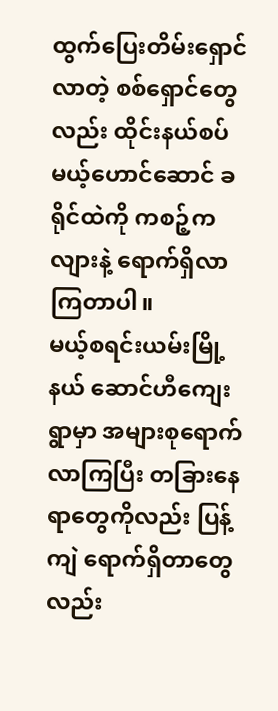ထွက်ပြေးတိမ်းရှောင်လာတဲ့ စစ်ရှောင်တွေလည်း ထိုင်းနယ်စပ် မယ့်ဟောင်ဆောင် ခရိုင်ထဲကို ကစဉ့်ကလျားနဲ့ ရောက်ရှိလာကြတာပါ။
မယ့်စရင်းယမ်းမြို့နယ် ဆောင်ဟီကျေးရွာမှာ အများစုရောက်လာကြပြီး တခြားနေရာတွေကိုလည်း ပြန့်ကျဲ ရောက်ရှိတာတွေလည်း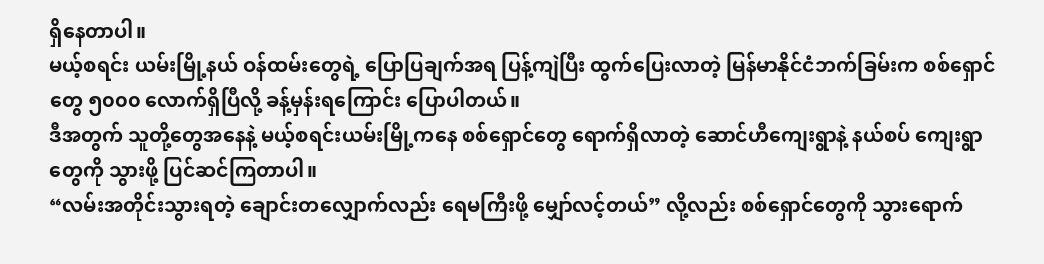ရှိနေတာပါ။
မယ့်စရင်း ယမ်းမြို့နယ် ဝန်ထမ်းတွေရဲ့ ပြောပြချက်အရ ပြန့်ကျဲပြီး ထွက်ပြေးလာတဲ့ မြန်မာနိုင်ငံဘက်ခြမ်းက စစ်ရှောင်တွေ ၅၀၀၀ လောက်ရှိပြီလို့ ခန့်မှန်းရကြောင်း ပြောပါတယ်။
ဒီအတွက် သူတို့တွေအနေနဲ့ မယ့်စရင်းယမ်းမြို့ကနေ စစ်ရှောင်တွေ ရောက်ရှိလာတဲ့ ဆောင်ဟီကျေးရွာနဲ့ နယ်စပ် ကျေးရွာတွေကို သွားဖို့ ပြင်ဆင်ကြတာပါ။
“လမ်းအတိုင်းသွားရတဲ့ ချောင်းတလျှောက်လည်း ရေမကြီးဖို့ မျှော်လင့်တယ်” လို့လည်း စစ်ရှောင်တွေကို သွားရောက်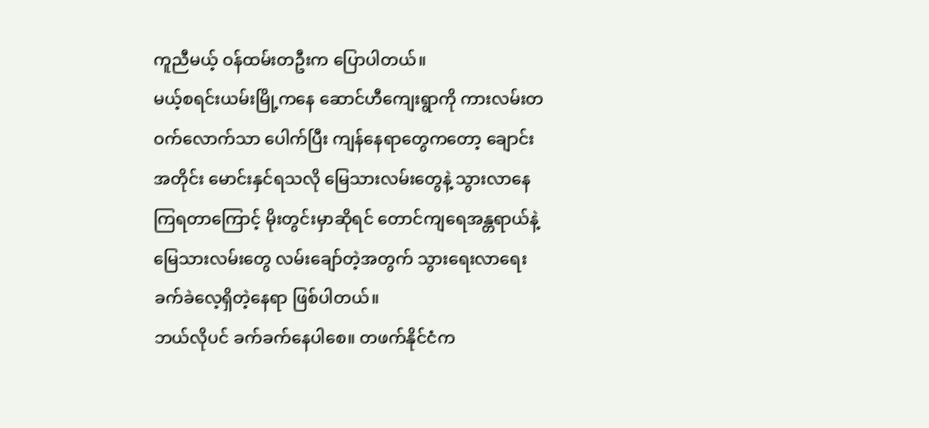ကူညီမယ့် ဝန်ထမ်းတဦးက ပြောပါတယ်။
မယ့်စရင်းယမ်းမြို့ကနေ ဆောင်ဟီကျေးရွာကို ကားလမ်းတဝက်လောက်သာ ပေါက်ပြီး ကျန်နေရာတွေကတော့ ချောင်းအတိုင်း မောင်းနှင်ရသလို မြေသားလမ်းတွေနဲ့ သွားလာနေကြရတာကြောင့် မိုးတွင်းမှာဆိုရင် တောင်ကျရေအန္တရာယ်နဲ့ မြေသားလမ်းတွေ လမ်းချော်တဲ့အတွက် သွားရေးလာရေး ခက်ခဲလေ့ရှိတဲ့နေရာ ဖြစ်ပါတယ်။
ဘယ်လိုပင် ခက်ခက်နေပါစေ။ တဖက်နိုင်ငံက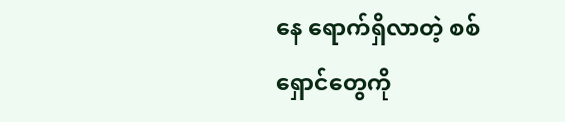နေ ရောက်ရှိလာတဲ့ စစ်ရှောင်တွေကို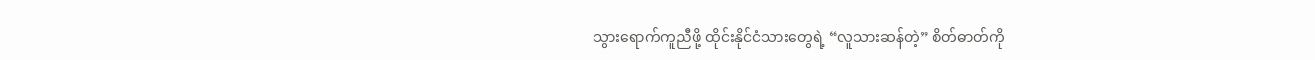သွားရောက်ကူညီဖို့ ထိုင်းနိုင်ငံသားတွေရဲ့ “လူသားဆန်တဲ့” စိတ်ဓာတ်ကို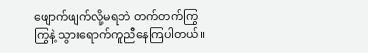ဖျောက်ဖျက်လို့မရဘဲ တက်တက်ကြွကြွနဲ့ သွားရောက်ကူညီနေကြပါတယ်။